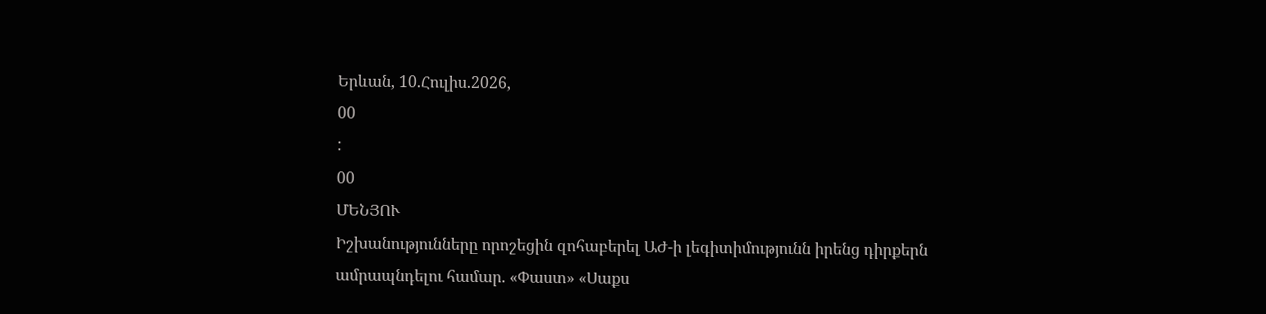Երևան, 10.Հուլիս.2026,
00
:
00
ՄԵՆՅՈՒ
Իշխանությունները որոշեցին զոհաբերել ԱԺ-ի լեգիտիմությունն իրենց դիրքերն ամրապնդելու համար. «Փաստ» «Սաքս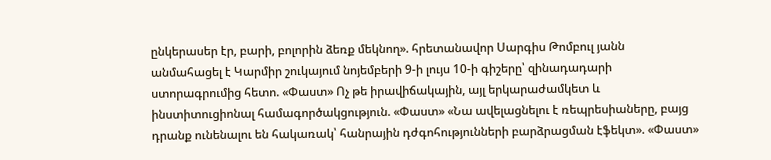ընկերասեր էր, բարի, բոլորին ձեռք մեկնող». հրետանավոր Սարգիս Թոմբուլ յանն անմահացել է Կարմիր շուկայում նոյեմբերի 9-ի լույս 10-ի գիշերը՝ զինադադարի ստորագրումից հետո. «Փաստ» Ոչ թե իրավիճակային, այլ երկարաժամկետ և ինստիտուցիոնալ համագործակցություն. «Փաստ» «Նա ավելացնելու է ռեպրեսիաները, բայց դրանք ունենալու են հակառակ՝ հանրային դժգոհությունների բարձրացման էֆեկտ». «Փաստ»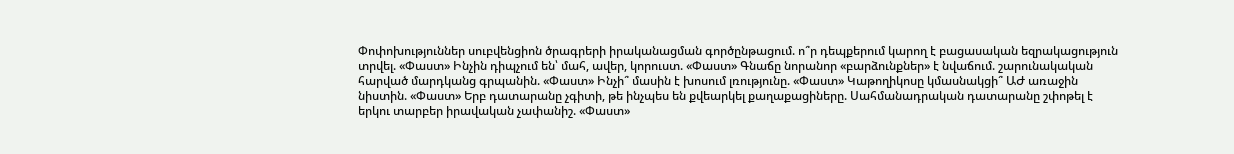Փոփոխություններ սուբվենցիոն ծրագրերի իրականացման գործընթացում. ո՞ր դեպքերում կարող է բացասական եզրակացություն տրվել. «Փաստ» Ինչին դիպչում են՝ մահ, ավեր, կորուստ. «Փաստ» Գնաճը նորանոր «բարձունքներ» է նվաճում. շարունակական հարված մարդկանց գրպանին. «Փաստ» Ինչի՞ մասին է խոսում լռությունը. «Փաստ» Կաթողիկոսը կմասնակցի՞ ԱԺ առաջին նիստին. «Փաստ» Երբ դատարանը չգիտի, թե ինչպես են քվեարկել քաղաքացիները. Սահմանադրական դատարանը շփոթել է երկու տարբեր իրավական չափանիշ. «Փաստ»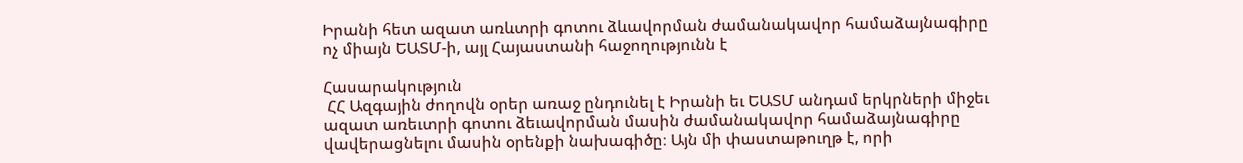Իրանի հետ ազատ առևտրի գոտու ձևավորման ժամանակավոր համաձայնագիրը ոչ միայն ԵԱՏՄ-ի, այլ Հայաստանի հաջողությունն է

Հասարակություն
 ՀՀ Ազգային ժողովն օրեր առաջ ընդունել է Իրանի եւ ԵԱՏՄ անդամ երկրների միջեւ ազատ առեւտրի գոտու ձեւավորման մասին ժամանակավոր համաձայնագիրը վավերացնելու մասին օրենքի նախագիծը։ Այն մի փաստաթուղթ է, որի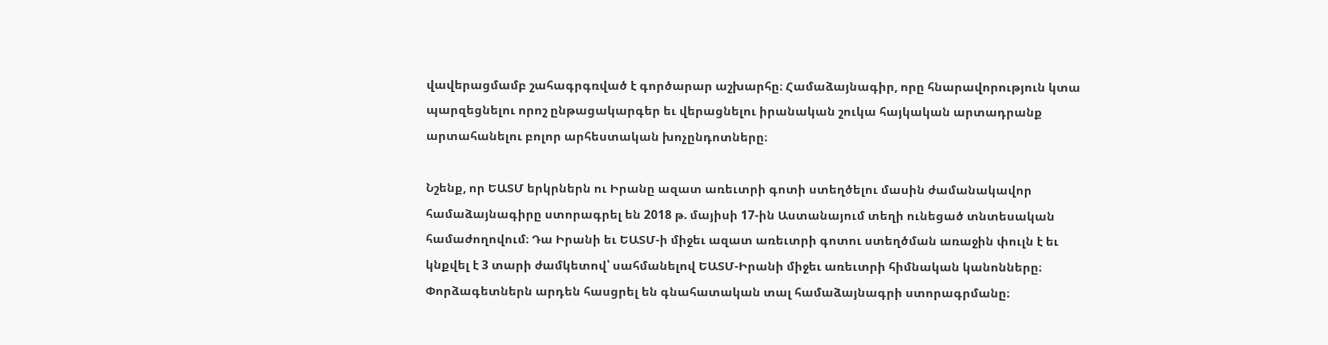վավերացմամբ շահագրգռված է գործարար աշխարհը։ Համաձայնագիր, որը հնարավորություն կտա պարզեցնելու որոշ ընթացակարգեր եւ վերացնելու իրանական շուկա հայկական արտադրանք արտահանելու բոլոր արհեստական խոչընդոտները։

Նշենք, որ ԵԱՏՄ երկրներն ու Իրանը ազատ առեւտրի գոտի ստեղծելու մասին ժամանակավոր համաձայնագիրը ստորագրել են 2018 թ. մայիսի 17-ին Աստանայում տեղի ունեցած տնտեսական համաժողովում։ Դա Իրանի եւ ԵԱՏՄ-ի միջեւ ազատ առեւտրի գոտու ստեղծման առաջին փուլն է եւ կնքվել է 3 տարի ժամկետով՝ սահմանելով ԵԱՏՄ-Իրանի միջեւ առեւտրի հիմնական կանոնները։ Փորձագետներն արդեն հասցրել են գնահատական տալ համաձայնագրի ստորագրմանը։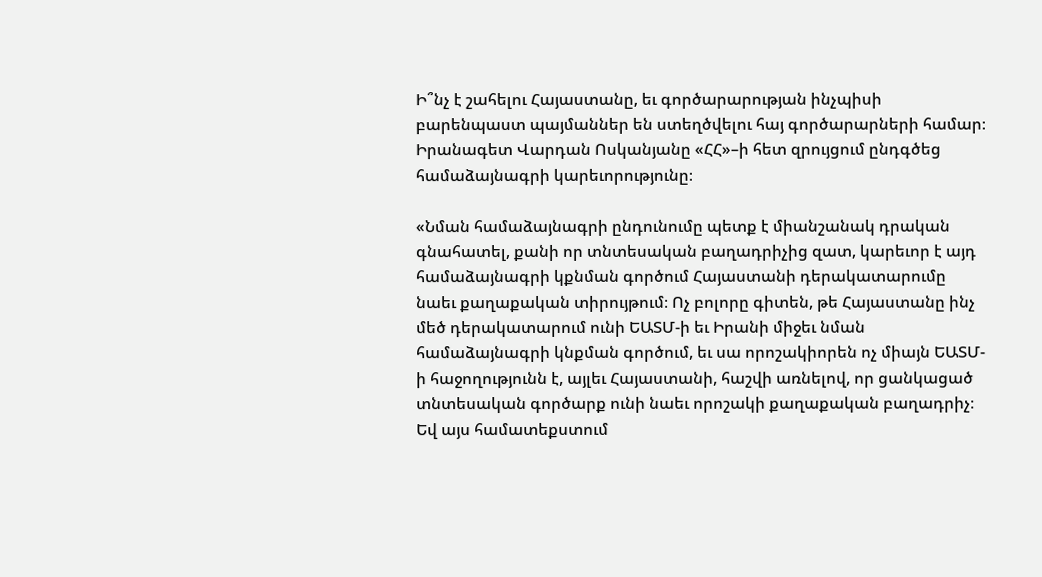Ի՞նչ է շահելու Հայաստանը, եւ գործարարության ինչպիսի բարենպաստ պայմաններ են ստեղծվելու հայ գործարարների համար։ Իրանագետ Վարդան Ոսկանյանը «ՀՀ»–ի հետ զրույցում ընդգծեց համաձայնագրի կարեւորությունը։

«Նման համաձայնագրի ընդունումը պետք է միանշանակ դրական գնահատել, քանի որ տնտեսական բաղադրիչից զատ, կարեւոր է այդ համաձայնագրի կքնման գործում Հայաստանի դերակատարումը նաեւ քաղաքական տիրույթում։ Ոչ բոլորը գիտեն, թե Հայաստանը ինչ մեծ դերակատարում ունի ԵԱՏՄ-ի եւ Իրանի միջեւ նման համաձայնագրի կնքման գործում, եւ սա որոշակիորեն ոչ միայն ԵԱՏՄ-ի հաջողությունն է, այլեւ Հայաստանի, հաշվի առնելով, որ ցանկացած տնտեսական գործարք ունի նաեւ որոշակի քաղաքական բաղադրիչ։ Եվ այս համատեքստում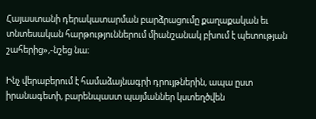Հայաստանի դերակատարման բարձրացումը քաղաքական եւ տնտեսական հարթություններում միանշանակ բխում է պետության շահերից»,-նշեց նա։

Ինչ վերաբերում է համաձայնագրի դրույթներին, ապա ըստ իրանագետի, բարենպաստ պայմաններ կստեղծվեն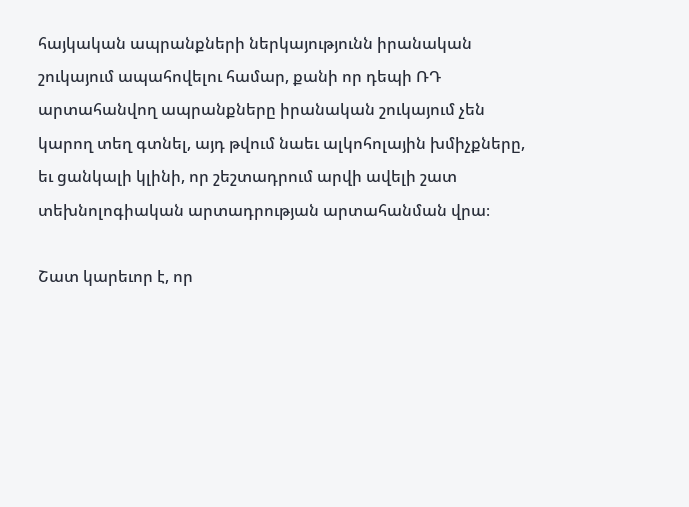հայկական ապրանքների ներկայությունն իրանական շուկայում ապահովելու համար, քանի որ դեպի ՌԴ արտահանվող ապրանքները իրանական շուկայում չեն կարող տեղ գտնել, այդ թվում նաեւ ալկոհոլային խմիչքները, եւ ցանկալի կլինի, որ շեշտադրում արվի ավելի շատ տեխնոլոգիական արտադրության արտահանման վրա։

Շատ կարեւոր է, որ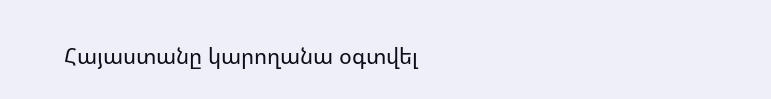Հայաստանը կարողանա օգտվել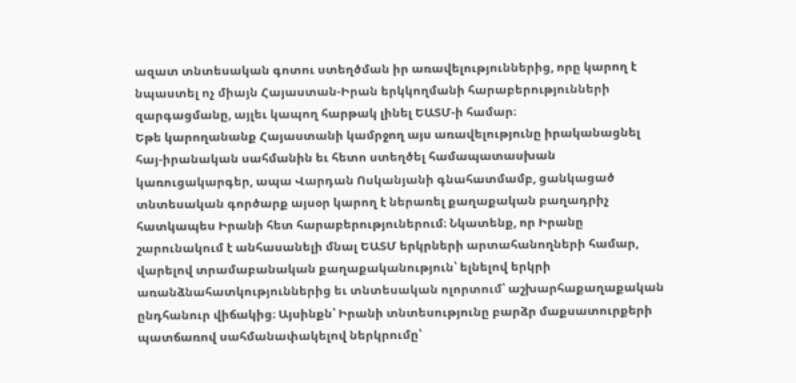ազատ տնտեսական գոտու ստեղծման իր առավելություններից, որը կարող է նպաստել ոչ միայն Հայաստան-Իրան երկկողմանի հարաբերությունների զարգացմանը, այլեւ կապող հարթակ լինել ԵԱՏՄ-ի համար։
Եթե կարողանանք Հայաստանի կամրջող այս առավելությունը իրականացնել հայ-իրանական սահմանին եւ հետո ստեղծել համապատասխան կառուցակարգեր, ապա Վարդան Ոսկանյանի գնահատմամբ, ցանկացած տնտեսական գործարք այսօր կարող է ներառել քաղաքական բաղադրիչ հատկապես Իրանի հետ հարաբերություներում։ Նկատենք, որ Իրանը շարունակում է անհասանելի մնալ ԵԱՏՄ երկրների արտահանողների համար, վարելով տրամաբանական քաղաքականություն՝ ելնելով երկրի առանձնահատկություններից եւ տնտեսական ոլորտում՝ աշխարհաքաղաքական ընդհանուր վիճակից։ Այսինքն՝ Իրանի տնտեսությունը բարձր մաքսատուրքերի պատճառով սահմանափակելով ներկրումը՝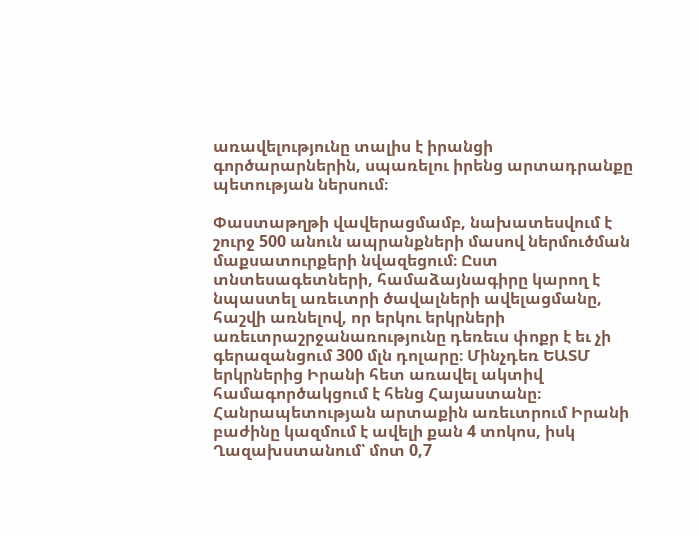առավելությունը տալիս է իրանցի գործարարներին, սպառելու իրենց արտադրանքը պետության ներսում։

Փաստաթղթի վավերացմամբ, նախատեսվում է շուրջ 500 անուն ապրանքների մասով ներմուծման մաքսատուրքերի նվազեցում։ Ըստ տնտեսագետների, համաձայնագիրը կարող է նպաստել առեւտրի ծավալների ավելացմանը, հաշվի առնելով, որ երկու երկրների առեւտրաշրջանառությունը դեռեւս փոքր է եւ չի գերազանցում 300 մլն դոլարը։ Մինչդեռ ԵԱՏՄ երկրներից Իրանի հետ առավել ակտիվ համագործակցում է հենց Հայաստանը։ Հանրապետության արտաքին առեւտրում Իրանի բաժինը կազմում է ավելի քան 4 տոկոս, իսկ Ղազախստանում՝ մոտ 0,7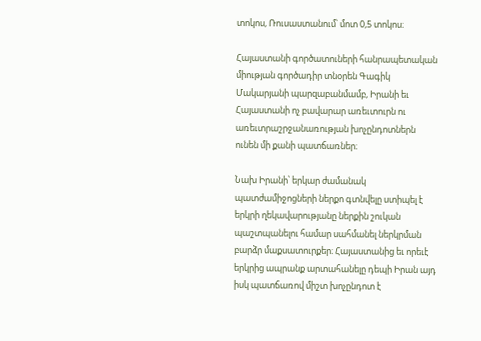տոկոս, Ռուսաստանում՝ մոտ 0,5 տոկոս։

Հայաստանի գործատուների հանրապետական միության գործադիր տնօրեն Գագիկ Մակարյանի պարզաբանմամբ, Իրանի եւ Հայաստանի ոչ բավարար առեւտուրն ու առեւտրաշրջանառության խոչընդոտներն ունեն մի քանի պատճառներ։

Նախ Իրանի՝ երկար ժամանակ պատժամիջոցների ներքո գտնվելը ստիպել է երկրի ղեկավարությանը ներքին շուկան պաշտպանելու համար սահմանել ներկրման բարձր մաքսատուրքեր։ Հայաստանից եւ որեւէ երկրից ապրանք արտահանելը դեպի Իրան այդ իսկ պատճառով միշտ խոչընդոտ է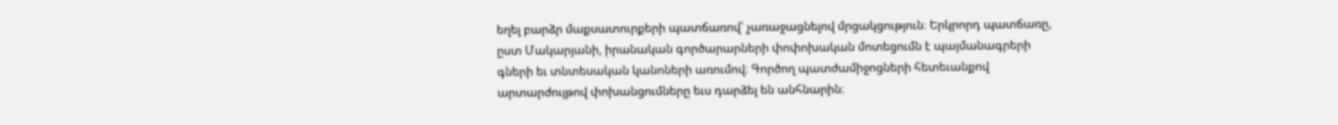եղել բարձր մաքսատուրքերի պատճառով՝ չառաջացնելով մրցակցություն։ Երկրորդ պատճառը, ըստ Մակարյանի, իրանական գործարարների փոփոխական մոտեցումն է պայմանագրերի գների եւ տնտեսական կանոների առումով։ Գործող պատժամիջոցների հետեւանքով արտարժույթով փոխանցումները եւս դարձել են անհնարին։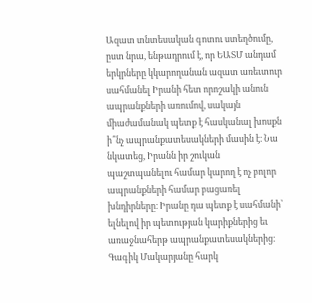Ազատ տնտեսական գոտու ստեղծումը, ըստ նրա, ենթադրում է, որ ԵԱՏՄ անդամ երկրները կկարողանան ազատ առեւտուր սահմանել Իրանի հետ որոշակի անուն ապրանքների առումով, սակայն միաժամանակ պետք է հասկանալ խոսքն ի՞նչ ապրանքատեսակների մասին է։ Նա նկատեց, Իրանն իր շուկան պաշտպանելու համար կարող է ոչ բոլոր ապրանքների համար բացառել խնդիրները։ Իրանը դա պետք է սահմանի՝ ելնելով իր պետության կարիքներից եւ առաջնահերթ ապրանքատեսակներից։ Գագիկ Մակարյանը հարկ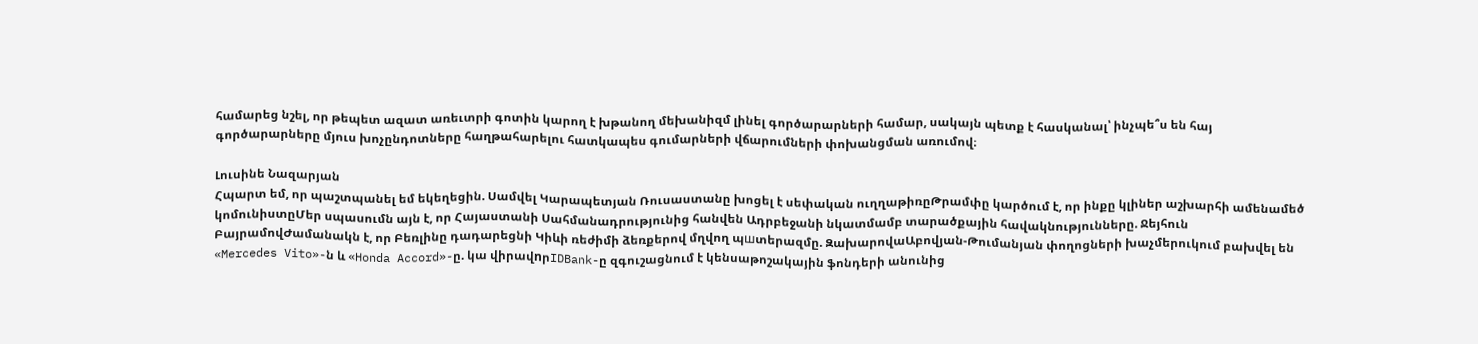համարեց նշել, որ թեպետ ազատ առեւտրի գոտին կարող է խթանող մեխանիզմ լինել գործարարների համար, սակայն պետք է հասկանալ՝ ինչպե՞ս են հայ գործարարները մյուս խոչընդոտները հաղթահարելու հատկապես գումարների վճարումների փոխանցման առումով։

Լուսինե Նազարյան
Հպարտ եմ, որ պաշտպանել եմ եկեղեցին. Սամվել Կարապետյան Ռուսաստանը խոցել է սեփական ուղղաթիռըԹրամփը կարծում է, որ ինքը կլիներ աշխարհի ամենամեծ կոմունիստըՄեր սպասումն այն է, որ Հայաստանի Սահմանադրությունից հանվեն Ադրբեջանի նկատմամբ տարածքային հավակնությունները. Ջեյհուն ԲայրամովԺամանակն է, որ Բեռլինը դադարեցնի Կիևի ռեժիմի ձեռքերով մղվող պшտերազմը. ԶախարովաԱբովյան-Թումանյան փողոցների խաչմերուկում բախվել են «Mercedes Vito»-ն և «Honda Accord»-ը. կա վիրավnրIDBank-ը զգուշացնում է կենսաթոշակային ֆոնդերի անունից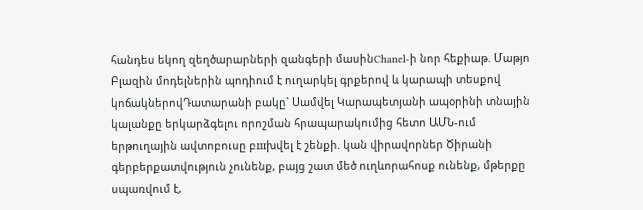հանդես եկող զեղծարարների զանգերի մասինChanel-ի նոր հեքիաթ. Մաթյո Բլազին մոդելներին պոդիում է ուղարկել գրքերով և կարապի տեսքով կոճակներովԴատարանի բակը` Սամվել Կարապետյանի ապօրինի տնային կալանքը երկարձգելու որոշման հրապարակումից հետո ԱՄՆ-ում երթուղային ավտոբուսը բшխվել է շենքի. կան վիրավnրներ Ծիրանի գերբերքատվություն չունենք, բայց շատ մեծ ուղևորահոսք ունենք, մթերքը սպառվում է,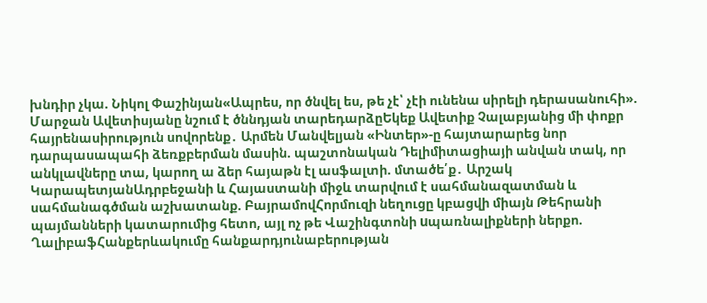խնդիր չկա. Նիկոլ Փաշինյան«Ապրես, որ ծնվել ես, թե չէ՝ չէի ունենա սիրելի դերասանուհի». Մարջան Ավետիսյանը նշում է ծննդյան տարեդարձըԵկեք Ավետիք Չալաբյանից մի փոքր հայրենասիրություն սովորենք․ Արմեն Մանվելյան «Ինտեր»-ը հայտարարեց նոր դարպասապահի ձեռքբերման մասին. պաշտոնական Դելիմիտացիայի անվան տակ, որ անկլավները տա, կարող ա ձեր հայաթն էլ ասֆալտի. մտածե՛ք․ Արշակ ԿարապետյանԱդրբեջանի և Հայաստանի միջև տարվում է սահմանազատման և սահմանագծման աշխատանք. ԲայրամովՀորմուզի նեղուցը կբացվի միայն Թեհրանի պայմանների կատարումից հետո, այլ ոչ թե Վաշինգտոնի uպառնալիքների ներքո. ՂալիբաֆՀանքերևակումը հանքարդյունաբերության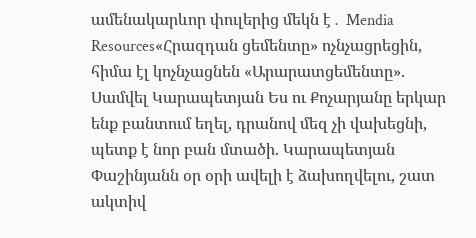ամենակարևոր փուլերից մեկն է․ Mendia Resources«Հրազդան ցեմենտը» ոչնչացրեցին, հիմա էլ կոչնչացնեն «Արարատցեմենտը». Սամվել Կարապետյան Ես ու Քոչարյանը երկար ենք բանտում եղել, դրանով մեզ չի վախեցնի, պետք է նոր բան մտածի. Կարապետյան Փաշինյանն օր օրի ավելի է ձախողվելու, շատ ակտիվ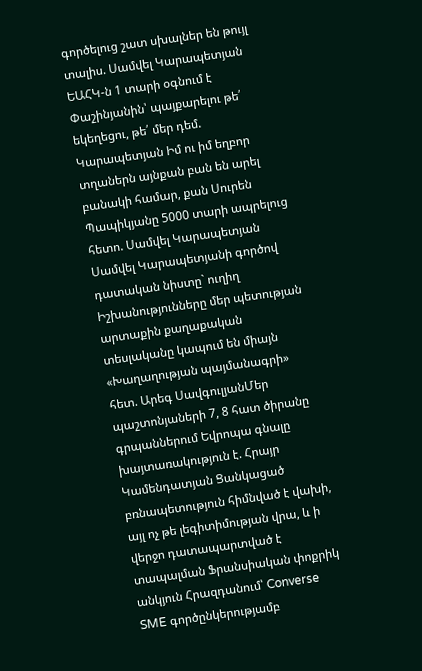գործելուց շատ սխալներ են թույլ տալիս. Սամվել Կարապետյան ԵԱՀԿ-ն 1 տարի օգնում է Փաշինյանին՝ պայքարելու թե՛ եկեղեցու, թե՛ մեր դեմ. Կարապետյան Իմ ու իմ եղբոր տղաներն այնքան բան են արել բանակի համար, քան Սուրեն Պապիկյանը 5000 տարի ապրելուց հետո. Սամվել Կարապետյան Սամվել Կարապետյանի գործով դատական նիստը` ուղիղ Իշխանությունները մեր պետության արտաքին քաղաքական տեսլականը կապում են միայն «Խաղաղության պայմանագրի» հետ. Արեգ ՍավգուլյանՄեր պաշտոնյաների 7, 8 հատ ծիրանը գրպաններում Եվրոպա գնալը խայտառակություն է. Հրայր Կամենդատյան Ցանկացած բռնապետություն հիմնված է վախի, այլ ոչ թե լեգիտիմության վրա, և ի վերջո դատապարտված է տապալման Ֆրանսիական փոքրիկ անկյուն Հրազդանում՝ Converse SME գործընկերությամբ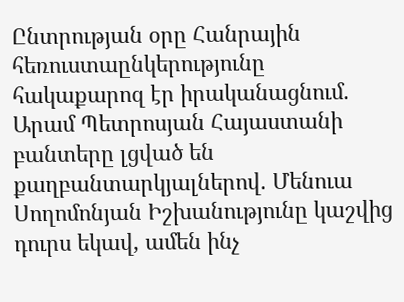Ընտրության օրը Հանրային հեռուստաընկերությունը հակաքարոզ էր իրականացնում. Արամ Պետրոսյան Հայաստանի բանտերը լցված են քաղբանտարկյալներով. Մենուա Սողոմոնյան Իշխանությունը կաշվից դուրս եկավ, ամեն ինչ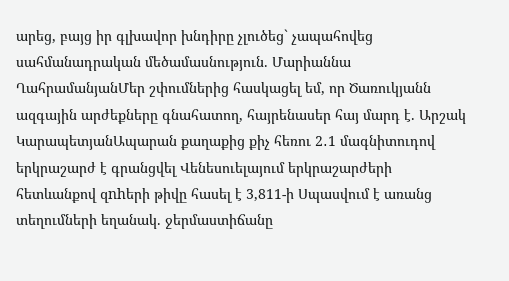արեց, բայց իր գլխավոր խնդիրը չլուծեց` չապահովեց սահմանադրական մեծամասնություն. Մարիաննա ՂահրամանյանՄեր շփումներից հասկացել եմ, որ Ծառուկյանն ազգային արժեքները գնահատող, հայրենասեր հայ մարդ է. Արշակ ԿարապետյանԱպարան քաղաքից քիչ հեռու 2․1 մագնիտուդով երկրաշարժ է գրանցվել Վենեսուելայում երկրաշարժերի հետևանքով զnhերի թիվը հասել է 3,811-ի Սպասվում է առանց տեղումների եղանակ. ջերմաստիճանը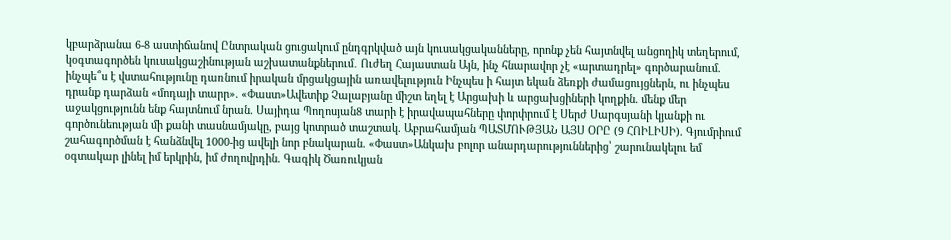կբարձրանա 6-8 աստիճանով Ընտրական ցուցակում ընդգրկված այն կուսակցականները, որոնք չեն հայտնվել անցողիկ տեղերում, կօգտագործեն կուսակցաշինության աշխատանքներում․ Ուժեղ Հայաստան Այն, ինչ հնարավոր չէ «արտադրել» գործարանում. ինչպե՞ս է վստահությունը դառնում իրական մրցակցային առավելություն Ինչպես ի հայտ եկան ձեռքի ժամացույցներն, ու ինչպես դրանք դարձան «մոդայի տարր». «Փաստ»Ավետիք Չալաբյանը միշտ եղել է Արցախի և արցախցիների կողքին. մենք մեր աջակցությունն ենք հայտնում նրան. Սայիդա Պողոսյան8 տարի է իրավապահները փորփրում է Սերժ Սարգսյանի կյանքի ու գործունեության մի քանի տասնամյակը, բայց կոտրած տաշտակ. Աբրահամյան ՊԱՏՄՈՒԹՅԱՆ ԱՅՍ ՕՐԸ (9 ՀՈԻԼԻՍԻ). Գյումրիում շահագործման է հանձնվել 1000-ից ավելի նոր բնակարան. «Փաստ»Անկախ բոլոր անարդարություններից՝ շարունակելու եմ օգտակար լինել իմ երկրին, իմ ժողովրդին. Գագիկ Ծառուկյան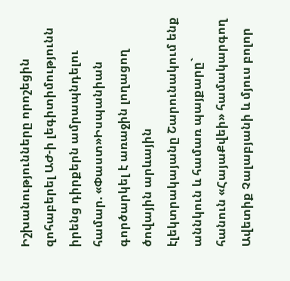Իշխանությունները որոշեցին զոհաբերել ԱԺ-ի լեգիտիմությունն իրենց դիրքերն ամրապնդելու համար. «Փաստ»Իսպանիան գործարկել է առաջին լողացող ծովային արևային էլեկտրակայանը Շարունակում ենք աննկուն և համառ պայքարը` հանուն «ՀայաՔվեի» համակարգող Ավետիք Չալաբյանի և մյուս բոլոր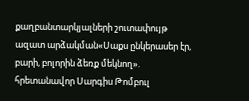քաղբանտարկյալների շուտափույթ ազատ արձակման«Սաքս ընկերասեր էր, բարի, բոլորին ձեռք մեկնող». հրետանավոր Սարգիս Թոմբուլ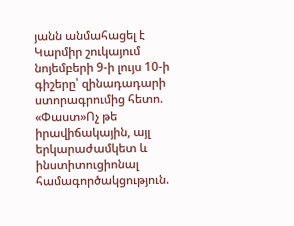յանն անմահացել է Կարմիր շուկայում նոյեմբերի 9-ի լույս 10-ի գիշերը՝ զինադադարի ստորագրումից հետո. «Փաստ»Ոչ թե իրավիճակային, այլ երկարաժամկետ և ինստիտուցիոնալ համագործակցություն.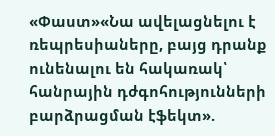«Փաստ»«Նա ավելացնելու է ռեպրեսիաները, բայց դրանք ունենալու են հակառակ՝ հանրային դժգոհությունների բարձրացման էֆեկտ».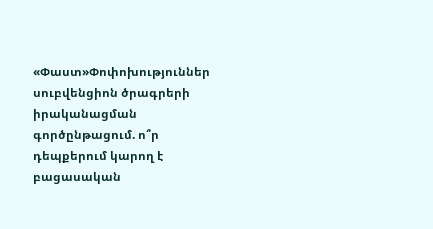«Փաստ»Փոփոխություններ սուբվենցիոն ծրագրերի իրականացման գործընթացում. ո՞ր դեպքերում կարող է բացասական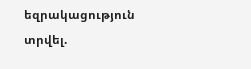եզրակացություն տրվել.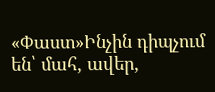«Փաստ»Ինչին դիպչում են՝ մահ, ավեր,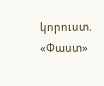կորուստ. «Փաստ»